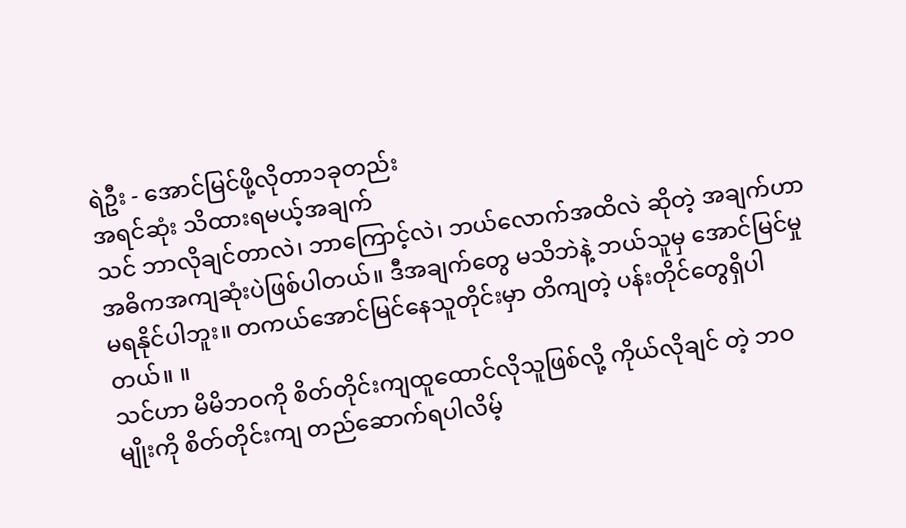ရဲဦး - အောင်မြင်ဖို့လိုတာ၁ခုတည်း
အရင်ဆုံး သိထားရမယ့်အချက်
သင် ဘာလိုချင်တာလဲ၊ ဘာကြောင့်လဲ၊ ဘယ်လောက်အထိလဲ ဆိုတဲ့ အချက်ဟာ အဓိကအကျဆုံးပဲဖြစ်ပါတယ်။ ဒီအချက်တွေ မသိဘဲနဲ့ ဘယ်သူမှ အောင်မြင်မှု မရနိုင်ပါဘူး။ တကယ်အောင်မြင်နေသူတိုင်းမှာ တိကျတဲ့ ပန်းတိုင်တွေရှိပါတယ်။ ။
သင်ဟာ မိမိဘဝကို စိတ်တိုင်းကျထူထောင်လိုသူဖြစ်လို့ ကိုယ်လိုချင် တဲ့ ဘဝမျိုးကို စိတ်တိုင်းကျ တည်ဆောက်ရပါလိမ့်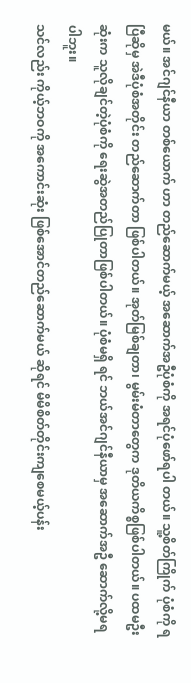မယ်။ အင်ဂျင်နီယာ တစ်ယောက် ဟာ တည်ဆောက်မယ့် အဆောက်အဦပုံစံကို အရင်ပုံဖော်ရပါ တယ်။ သူ့စိတ်ကြိုက် ပုံစံကို ရပြီဆိုမှ အဲဒီပုံစံအတိုင်း တည်ဆောက်တာ ဖြစ်ပါတယ်။ အုတ်မြစ်ချတာ၊ မွမ်းမံတာတွေက ဒုတိယကိစ္စဖြစ်ပါတယ်။ ပထမဦးဆုံးက သူလိုချင်တဲ့ပုံစံကို ရေးဆွဲအတည်ပြုတာဖြစ်ပါတယ်။ ပုံစံမရှိ ရင် ဘယ်အင်ဂျင်နီယာမှ အဆောက်အဦ ဆောက်လို့မရပါဘူး။
သင်လည်း ကိုယ့်ဘဝကို အကောင်းဆုံး ဖြစ်အောင်တည်ဆောက်မယ် ဆိုရင် မိမိစိတ်တိုင်းကျစေမယ့်ပန်း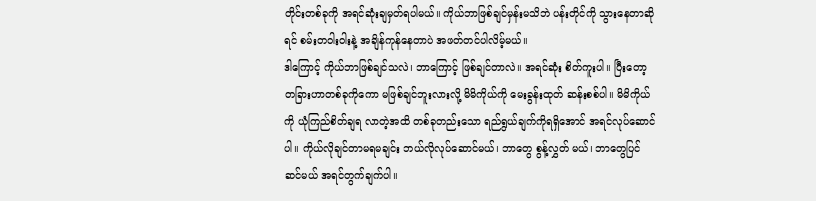တိုင်းတစ်ခုကို အရင်ဆုံးချမှတ်ရပါမယ်။ ကိုယ်ဘာဖြစ်ချင်မှန်းမသိဘဲ ပန်းတိုင်ကို သွားနေတာဆိုရင် စမ်းတဝါးဝါးနဲ့ အချိန်ကုန်နေတာပဲ အဖတ်တင်ပါလိမ့်မယ်။
ဒါကြောင့် ကိုယ်ဘာဖြစ်ချင်သလဲ၊ ဘာကြောင့် ဖြစ်ချင်တာလဲ။ အရင်ဆုံး စိတ်ကူးပါ။ ပြီးတော့ တခြားဟာတစ်ခုကိုကော မဖြစ်ချင်ဘူးလားလို့ မိမိကိုယ်ကို မေးခွန်းထုတ် ဆန်းစစ်ပါ။ မိမိကိုယ်ကို ယုံကြည်စိတ်ချရ လာတဲ့အထိ တစ်ခုတည်းသော ရည်ရွယ်ချက်ကိုရရှိအောင် အရင်လုပ်ဆောင် ပါ။ ကိုယ်လိုချင်တာမရမချင်း ဘယ်လိုလုပ်ဆောင်မယ်၊ ဘာတွေ စွန့်လွှတ် မယ်၊ ဘာတွေပြင်ဆင်မယ် အရင်တွက်ချက်ပါ။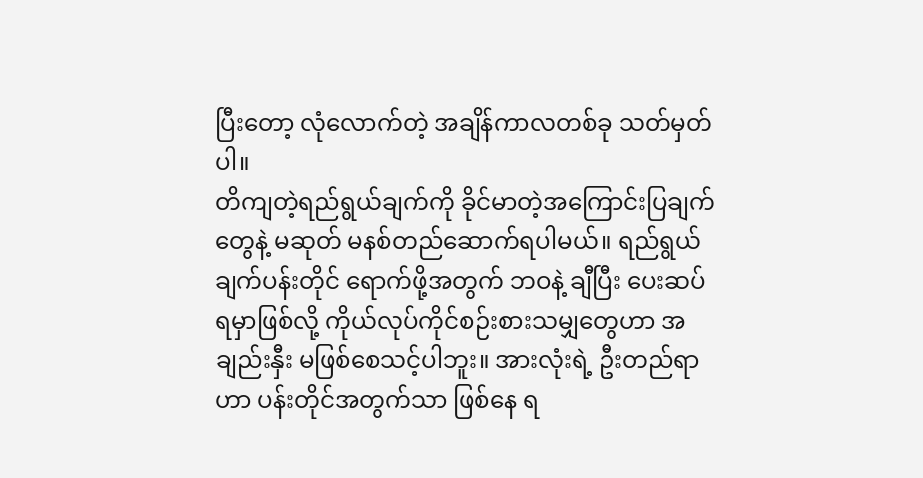ပြီးတော့ လုံလောက်တဲ့ အချိန်ကာလတစ်ခု သတ်မှတ်ပါ။
တိကျတဲ့ရည်ရွယ်ချက်ကို ခိုင်မာတဲ့အကြောင်းပြချက်တွေနဲ့ မဆုတ် မနစ်တည်ဆောက်ရပါမယ်။ ရည်ရွယ်ချက်ပန်းတိုင် ရောက်ဖို့အတွက် ဘဝနဲ့ ချီပြီး ပေးဆပ်ရမှာဖြစ်လို့ ကိုယ်လုပ်ကိုင်စဉ်းစားသမျှတွေဟာ အချည်းနှီး မဖြစ်စေသင့်ပါဘူး။ အားလုံးရဲ့ ဦးတည်ရာဟာ ပန်းတိုင်အတွက်သာ ဖြစ်နေ ရ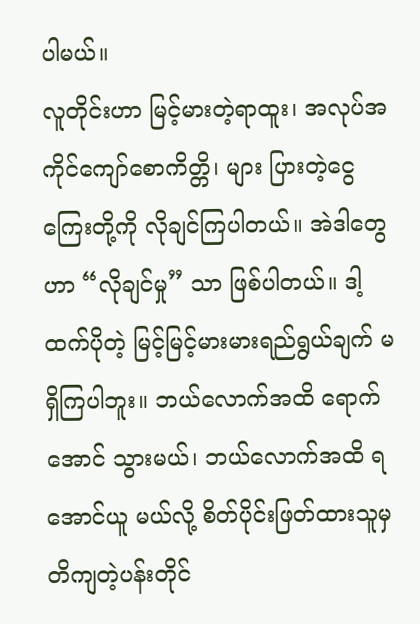ပါမယ်။
လူတိုင်းဟာ မြင့်မားတဲ့ရာထူး၊ အလုပ်အကိုင်ကျော်စောကိတ္တိ၊ များ ပြားတဲ့ငွေကြေးတို့ကို လိုချင်ကြပါတယ်။ အဲဒါတွေဟာ “လိုချင်မှု” သာ ဖြစ်ပါတယ်။ ဒါ့ထက်ပိုတဲ့ မြင့်မြင့်မားမားရည်ရွယ်ချက် မရှိကြပါဘူး။ ဘယ်လောက်အထိ ရောက်အောင် သွားမယ်၊ ဘယ်လောက်အထိ ရအောင်ယူ မယ်လို့ စိတ်ပိုင်းဖြတ်ထားသူမှ တိကျတဲ့ပန်းတိုင်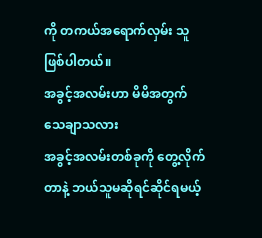ကို တကယ်အရောက်လှမ်း သူ ဖြစ်ပါတယ်။
အခွင့်အလမ်းဟာ မိမိအတွက်သေချာသလား
အခွင့်အလမ်းတစ်ခုကို တွေ့လိုက်တာနဲ့ ဘယ်သူမဆိုရင်ဆိုင်ရမယ့်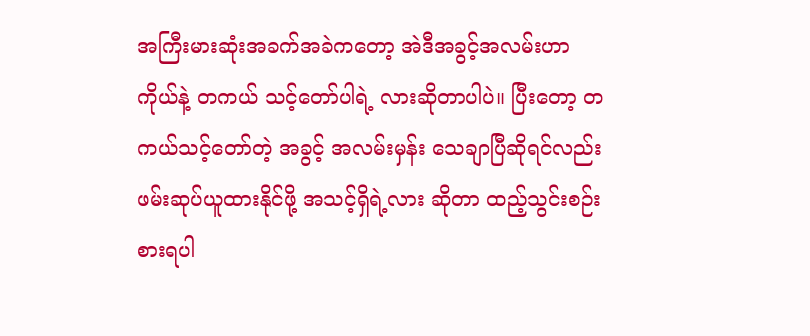အကြီးမားဆုံးအခက်အခဲကတော့ အဲဒီအခွင့်အလမ်းဟာ ကိုယ်နဲ့ တကယ် သင့်တော်ပါရဲ့ လားဆိုတာပါပဲ။ ပြီးတော့ တကယ်သင့်တော်တဲ့ အခွင့် အလမ်းမှန်း သေချာပြီဆိုရင်လည်း ဖမ်းဆုပ်ယူထားနိုင်ဖို့ အသင့်ရှိရဲ့လား ဆိုတာ ထည့်သွင်းစဉ်းစားရပါ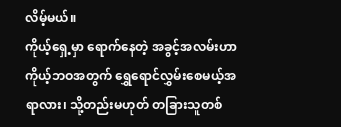လိမ့်မယ်။
ကိုယ့်ရှေ့မှာ ရောက်နေတဲ့ အခွင့်အလမ်းဟာ ကိုယ့်ဘဝအတွက် ရွှေရောင်လွှမ်းစေမယ့်အရာလား၊ သို့တည်းမဟုတ် တခြားသူတစ်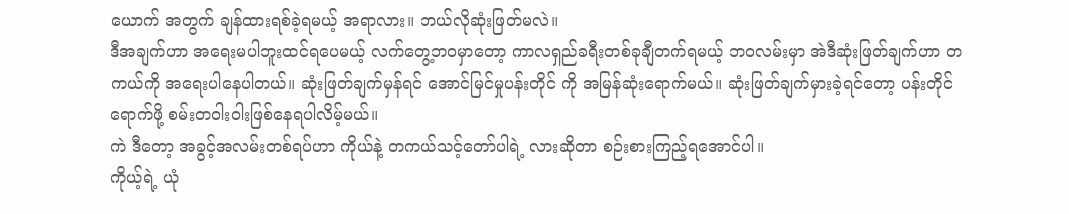ယောက် အတွက် ချန်ထားရစ်ခဲ့ရမယ့် အရာလား။ ဘယ်လိုဆုံးဖြတ်မလဲ။
ဒီအချက်ဟာ အရေးမပါဘူးထင်ရပေမယ့် လက်တွေ့ဘဝမှာတော့ ကာလရှည်ခရီးတစ်ခုချီတက်ရမယ့် ဘဝလမ်းမှာ အဲဒီဆုံးဖြတ်ချက်ဟာ တကယ်ကို အရေးပါနေပါတယ်။ ဆုံးဖြတ်ချက်မှန်ရင် အောင်မြင်မှုပန်းတိုင် ကို အမြန်ဆုံးရောက်မယ်။ ဆုံးဖြတ်ချက်မှားခဲ့ရင်တော့ ပန်းတိုင်ရောက်ဖို့ စမ်းတဝါးဝါးဖြစ်နေရပါလိမ့်မယ်။
ကဲ ဒီတော့ အခွင့်အလမ်းတစ်ရပ်ဟာ ကိုယ်နဲ့ တကယ်သင့်တော်ပါရဲ့ လားဆိုတာ စဉ်းစားကြည့်ရအောင်ပါ။
ကိုယ့်ရဲ့ ယုံ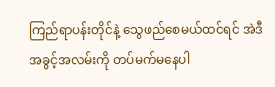ကြည်ရာပန်းတိုင်နဲ့ သွေဖည်စေမယ်ထင်ရင် အဲဒီအခွင့်အလမ်းကို တပ်မက်မနေပါ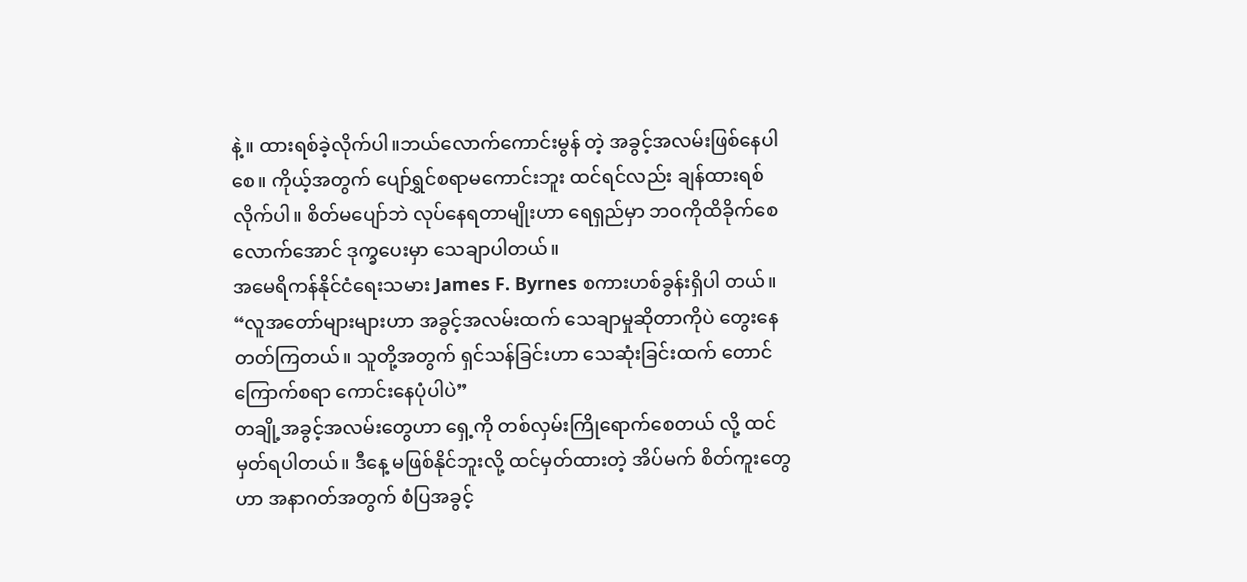နဲ့။ ထားရစ်ခဲ့လိုက်ပါ။ဘယ်လောက်ကောင်းမွန် တဲ့ အခွင့်အလမ်းဖြစ်နေပါစေ။ ကိုယ့်အတွက် ပျော်ရွှင်စရာမကောင်းဘူး ထင်ရင်လည်း ချန်ထားရစ်လိုက်ပါ။ စိတ်မပျော်ဘဲ လုပ်နေရတာမျိုးဟာ ရေရှည်မှာ ဘဝကိုထိခိုက်စေလောက်အောင် ဒုက္ခပေးမှာ သေချာပါတယ်။
အမေရိကန်နိုင်ငံရေးသမား James F. Byrnes စကားဟစ်ခွန်းရှိပါ တယ်။
“လူအတော်များများဟာ အခွင့်အလမ်းထက် သေချာမှုဆိုတာကိုပဲ တွေးနေတတ်ကြတယ်။ သူတို့အတွက် ရှင်သန်ခြင်းဟာ သေဆုံးခြင်းထက် တောင် ကြောက်စရာ ကောင်းနေပုံပါပဲ”
တချို့အခွင့်အလမ်းတွေဟာ ရှေ့ကို တစ်လှမ်းကြိုရောက်စေတယ် လို့ ထင်မှတ်ရပါတယ်။ ဒီနေ့ မဖြစ်နိုင်ဘူးလို့ ထင်မှတ်ထားတဲ့ အိပ်မက် စိတ်ကူးတွေဟာ အနာဂတ်အတွက် စံပြအခွင့်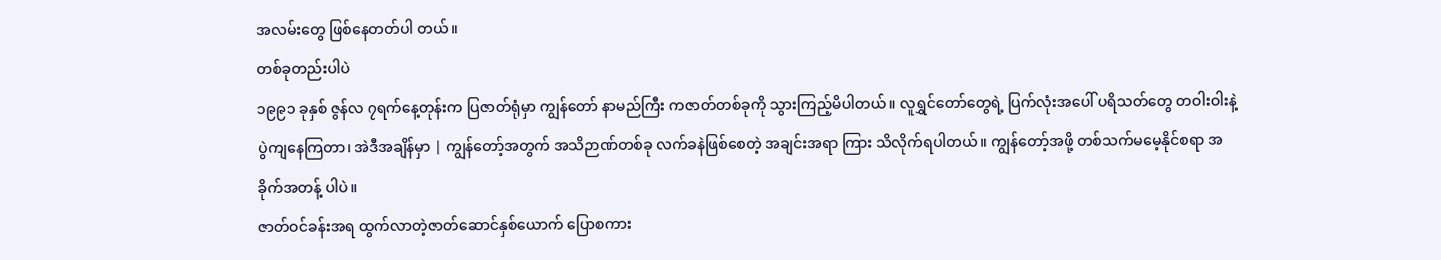အလမ်းတွေ ဖြစ်နေတတ်ပါ တယ်။
တစ်ခုတည်းပါပဲ
၁၉၉၁ ခုနှစ် ဇွန်လ ၇ရက်နေ့တုန်းက ပြဇာတ်ရုံမှာ ကျွန်တော် နာမည်ကြီး ကဇာတ်တစ်ခုကို သွားကြည့်မိပါတယ်။ လူရွှင်တော်တွေရဲ့ ပြက်လုံးအပေါ် ပရိသတ်တွေ တဝါးဝါးနဲ့ပွဲကျနေကြတာ၊ အဲဒီအချိန်မှာ | ကျွန်တော့်အတွက် အသိဉာဏ်တစ်ခု လက်ခနဲဖြစ်စေတဲ့ အချင်းအရာ ကြား သိလိုက်ရပါတယ်။ ကျွန်တော့်အဖို့ တစ်သက်မမေ့နိုင်စရာ အခိုက်အတန့် ပါပဲ။
ဇာတ်ဝင်ခန်းအရ ထွက်လာတဲ့ဇာတ်ဆောင်နှစ်ယောက် ပြောစကား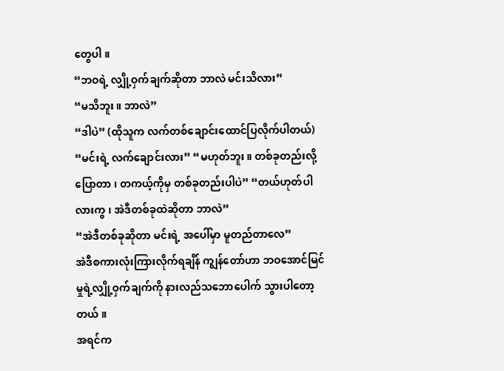တွေပါ။
“ဘဝရဲ့ လျှို့ဝှက်ချက်ဆိုတာ ဘာလဲ မင်းသိလား”
“မသိဘူး။ ဘာလဲ”
“ဒါပဲ” (ထိုသူက လက်တစ်ချောင်းထောင်ပြလိုက်ပါတယ်)
“မင်းရဲ့ လက်ချောင်းလား” “မဟုတ်ဘူး။ တစ်ခုတည်းလို့ ပြောတာ၊ တကယ့်ကိုမှ တစ်ခုတည်းပါပဲ” “တယ်ဟုတ်ပါလားကွ၊ အဲဒီတစ်ခုထဲဆိုတာ ဘာလဲ”
“အဲဒီတစ်ခုဆိုတာ မင်းရဲ့ အပေါ်မှာ မူတည်တာလေ”
အဲဒီစကားလုံးကြားလိုက်ရချိန် ကျွန်တော်ဟာ ဘဝအောင်မြင်မှုရဲ့လျှို့ဝှက်ချက်ကို နားလည်သဘောပေါက် သွားပါတော့တယ်။
အရင်က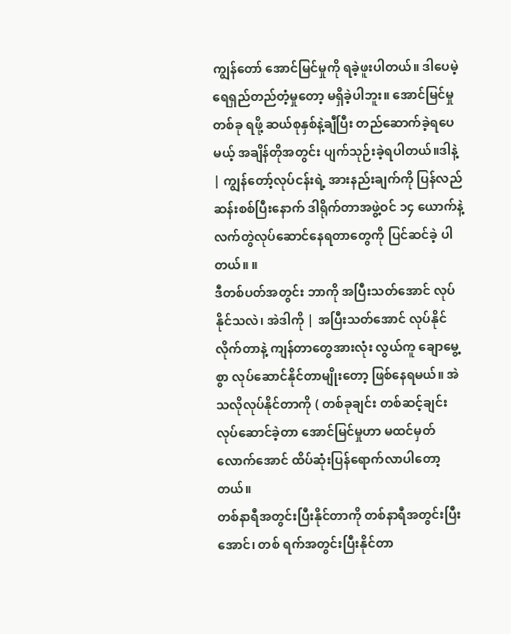ကျွန်တော် အောင်မြင်မှုကို ရခဲ့ဖူးပါတယ်။ ဒါပေမဲ့ ရေရှည်တည်တံ့မှုတော့ မရှိခဲ့ပါဘူး။ အောင်မြင်မှုတစ်ခု ရဖို့ ဆယ်စုနှစ်နဲ့ချီပြီး တည်ဆောက်ခဲ့ရပေမယ့် အချိန်တိုအတွင်း ပျက်သုဉ်းခဲ့ရပါတယ်။ဒါနဲ့ | ကျွန်တော့်လုပ်ငန်းရဲ့ အားနည်းချက်ကို ပြန်လည်ဆန်းစစ်ပြီးနောက် ဒါရိုက်တာအဖွဲ့ဝင် ၁၄ ယောက်နဲ့ လက်တွဲလုပ်ဆောင်နေရတာတွေကို ပြင်ဆင်ခဲ့ ပါတယ်။ ။
ဒီတစ်ပတ်အတွင်း ဘာကို အပြီးသတ်အောင် လုပ်နိုင်သလဲ၊ အဲဒါကို | အပြီးသတ်အောင် လုပ်နိုင်လိုက်တာနဲ့ ကျန်တာတွေအားလုံး လွယ်ကူ ချောမွေ့စွာ လုပ်ဆောင်နိုင်တာမျိုးတော့ ဖြစ်နေရမယ်။ အဲသလိုလုပ်နိုင်တာကို ( တစ်ခုချင်း တစ်ဆင့်ချင်း လုပ်ဆောင်ခဲ့တာ အောင်မြင်မှုဟာ မထင်မှတ် လောက်အောင် ထိပ်ဆုံးပြန်ရောက်လာပါတော့တယ်။
တစ်နာရီအတွင်းပြီးနိုင်တာကို တစ်နာရီအတွင်းပြီးအောင်၊ တစ် ရက်အတွင်းပြီးနိုင်တာ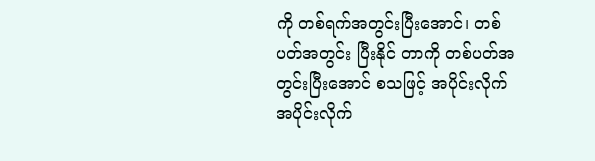ကို တစ်ရက်အတွင်းပြီးအောင်၊ တစ်ပတ်အတွင်း ပြီးနိုင် တာကို တစ်ပတ်အတွင်းပြီးအောင် စသဖြင့် အပိုင်းလိုက် အပိုင်းလိုက်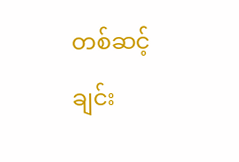တစ်ဆင့်ချင်း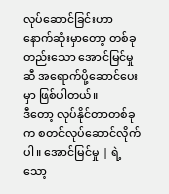လုပ်ဆောင်ခြင်းဟာ နောက်ဆုံးမှာတော့ တစ်ခုတည်းသော အောင်မြင်မှုဆီ အရောက်ပို့ဆောင်ပေးမှာ ဖြစ်ပါတယ်။
ဒီတော့ လုပ်နိုင်တာတစ်ခုက စတင်လုပ်ဆောင်လိုက်ပါ။ အောင်မြင်မှု | ရဲ့ သော့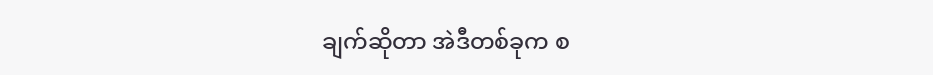ချက်ဆိုတာ အဲဒီတစ်ခုက စ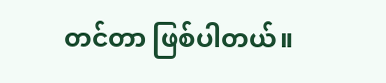တင်တာ ဖြစ်ပါတယ်။